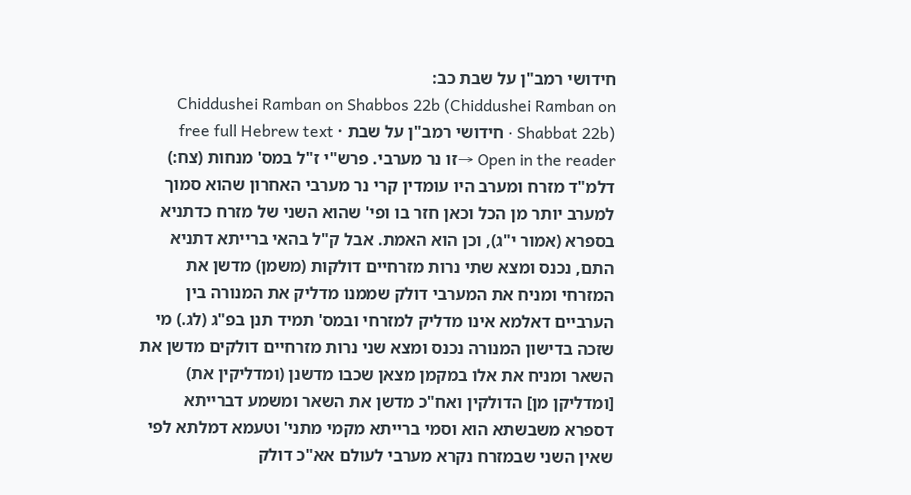חידושי רמב"ן על שבת כב:
Chiddushei Ramban on Shabbos 22b (Chiddushei Ramban on Shabbat 22b) · חידושי רמב"ן על שבת · free full Hebrew text
Open in the reader →זו נר מערבי. פרש"י ז"ל במס' מנחות (צח:) דלמ"ד מזרח ומערב היו עומדין קרי נר מערבי האחרון שהוא סמוך למערב יותר מן הכל וכאן חזר בו ופי' שהוא השני של מזרח כדתניא בספרא (אמור י"ג), וכן הוא האמת. אבל ק"ל בהאי ברייתא דתניא התם, נכנס ומצא שתי נרות מזרחיים דולקות (משמן) מדשן את המזרחי ומניח את המערבי דולק שממנו מדליק את המנורה בין הערביים דאלמא אינו מדליק למזרחי ובמס' תמיד תנן בפ"ג (לג.) מי שזכה בדישון המנורה נכנס ומצא שני נרות מזרחיים דולקים מדשן את השאר ומניח את אלו במקמן מצאן שכבו מדשנן (ומדליקין את) [ומדליקן מן] הדולקין ואח"כ מדשן את השאר ומשמע דברייתא דספרא משבשתא הוא וסמי ברייתא מקמי מתני' וטעמא דמלתא לפי שאין השני שבמזרח נקרא מערבי לעולם אא"כ דולק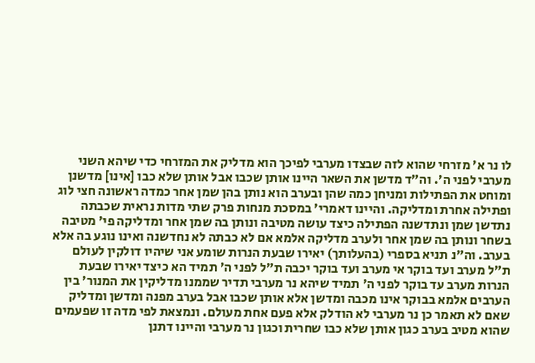לו נר א' מזרחי שהוא לזה שבצדו מערבי לפיכך הוא מדליק את המזרחי כדי שיהא השני מערבי לפני ה'. וה"ד מדשן את השאר היינו אותן שכבו אבל אותן שלא כבו [אינו] מדשנן ומוחט את הפתילות ומניחן כמה שהן ובערב הוא נותן בהן שמן אחר כמדה ראשונה חצי לוג ופתילה אחרת ומדליקה. והיינו דאמרי' במסכת מנחות פרק שתי מדות נראית שכבתה נתדשן שמן ונתדשנה הפתילה כיצד עושה מטיבה ונותן בה שמן אחר ומדליקה פי' מטיבה בשחר ונותן בה שמן אחר ולערב מדליקה אלמא אם לא כבתה לא נחדשנה ואינו נוגע בה אלא בערב. וה"נ תניא בספרי (בהעלותך) יאירו שבעת הנרות שומע אני שיהיו דולקין לעולם ת"ל מערב ועד בוקר אי מערב ועד בוקר יכבה ת"ל לפני ה' תמיד הא כיצד יאירו שבעת הנרות מערב עד בוקר לפני ה' תמיד שיהא נר מערבי תדיר שממנו מדליקין את המנור' בין הערבים אלמא בבוקר אינו מכבה ומדשן אלא אותן שכבו אבל בערב מפנה ומדשן ומדליק שאם לא תאמר כן נר מערבי לא הודלק אלא פעם אחת מעולם. ונמצאת לפי מדה זו שפעמים שהוא מטיב בערב כגון אותן שלא כבו שחרית וכגון נר מערבי והיינו דתנן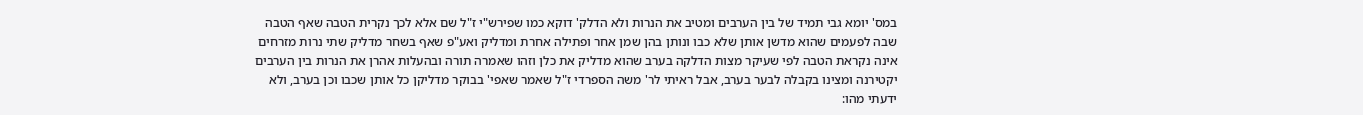במס' יומא גבי תמיד של בין הערבים ומטיב את הנרות ולא הדלק' דוקא כמו שפירש"י ז"ל שם אלא לכך נקרית הטבה שאף הטבה שבה לפעמים שהוא מדשן אותן שלא כבו ונותן בהן שמן אחר ופתילה אחרת ומדליק ואע"פ שאף בשחר מדליק שתי נרות מזרחים אינה נקראת הטבה לפי שעיקר מצות הדלקה בערב שהוא מדליק את כלן וזהו שאמרה תורה ובהעלות אהרן את הנרות בין הערבים יקטירנה ומצינו בקבלה לבער בערב, אבל ראיתי לר' משה הספרדי ז"ל שאמר שאפי' בבוקר מדליקן כל אותן שכבו וכן בערב, ולא ידעתי מהו: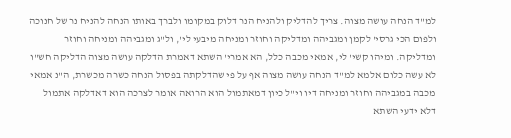למ"ד הנחה עושה מצוה. צריך להדליק ולהניח הנר דלוק במקומו ולברך באותו הנחה להניח נר של חנוכה ולפום הכי גרסי' לקמן ומגביהה ומדליקה וחוזר ומניחה מיבעי לי', ול"ג ומגביהה ומניחה וחוזר ומדליקה. ומיהו קשי' לי, אמאי מכבה כלל, הא אמרי' השתא דאמרת הדלקה עושה מצוה הדליקה חש"ו לא עשה כלום אלמא למ"ד הנחה עושה מצוה אף על פי שהדלקתה בפסול הנחה כשרה מכשרת, ה"נ אמאי מכבה במגביהה וחוזר ומניחה דיו וי"ל כיון דמאתמול הוא הרואה אומר לצרכה הוא דאדלקה אתמול דלא ידעי השתא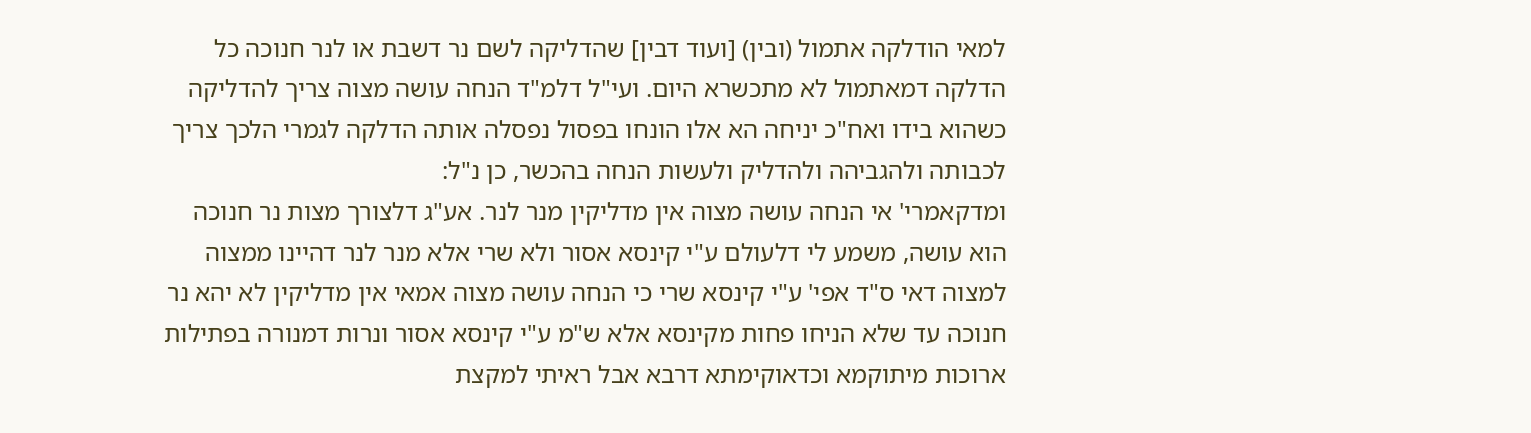למאי הודלקה אתמול (ובין) [ועוד דבין] שהדליקה לשם נר דשבת או לנר חנוכה כל הדלקה דמאתמול לא מתכשרא היום. ועי"ל דלמ"ד הנחה עושה מצוה צריך להדליקה כשהוא בידו ואח"כ יניחה הא אלו הונחו בפסול נפסלה אותה הדלקה לגמרי הלכך צריך לכבותה ולהגביהה ולהדליק ולעשות הנחה בהכשר, כן נ"ל:
ומדקאמרי' אי הנחה עושה מצוה אין מדליקין מנר לנר. אע"ג דלצורך מצות נר חנוכה הוא עושה, משמע לי דלעולם ע"י קינסא אסור ולא שרי אלא מנר לנר דהיינו ממצוה למצוה דאי ס"ד אפי' ע"י קינסא שרי כי הנחה עושה מצוה אמאי אין מדליקין לא יהא נר חנוכה עד שלא הניחו פחות מקינסא אלא ש"מ ע"י קינסא אסור ונרות דמנורה בפתילות ארוכות מיתוקמא וכדאוקימתא דרבא אבל ראיתי למקצת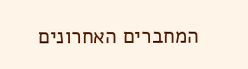המחברים האחרונים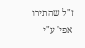ז"ל שהתירו אפי' ע"י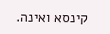קינסא ואינה.